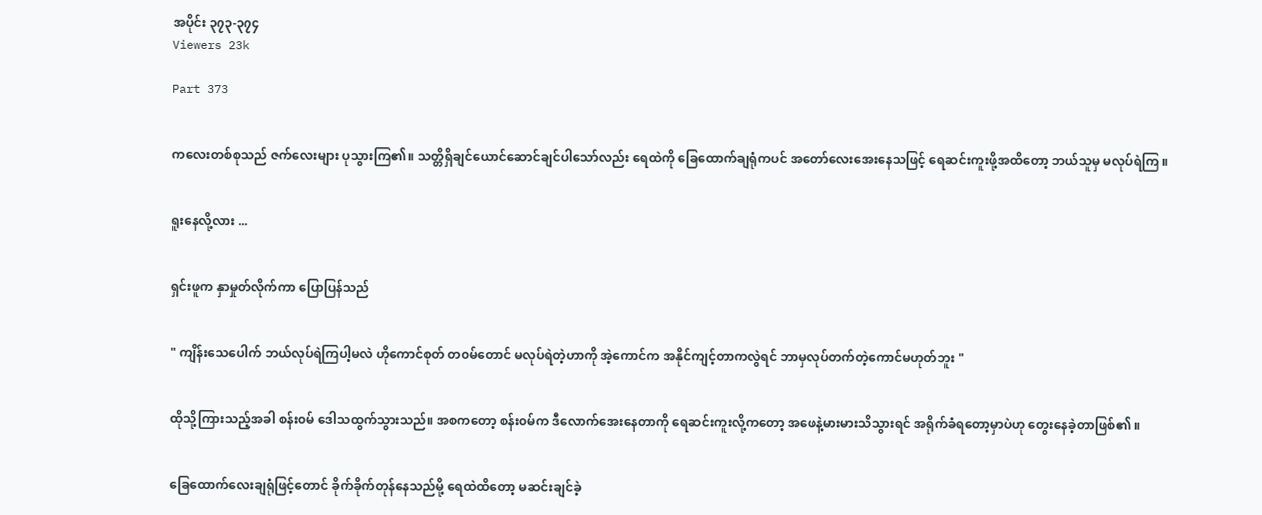အပိုင်း ၃၇၃-၃၇၄
Viewers 23k

Part 373


ကလေးတစ်စုသည် ဇက်လေးများ ပုသွားကြ၏။ သတ္တိရှိချင်ယောင်ဆောင်ချင်ပါသော်လည်း ရေထဲကို ခြေထောက်ချရုံကပင် အတော်လေးအေးနေသဖြင့် ရေဆင်းကူးဖို့အထိတော့ ဘယ်သူမှ မလုပ်ရဲကြ ။


ရူးနေလို့လား ...


ရှင်းဖူက နှာမှုတ်လိုက်ကာ ပြောပြန်သည်


" ကျိန်းသေပေါက် ဘယ်လုပ်ရဲကြပါ့မလဲ ဟိုကောင်စုတ် တ၀မ်တောင် မလုပ်ရဲတဲ့ဟာကို အဲ့ကောင်က အနိုင်ကျင့်တာကလွဲရင် ဘာမှလုပ်တက်တဲ့ကောင်မဟုတ်ဘူး "


ထိုသို့ကြားသည့်အခါ စန်း၀မ် ဒေါသထွက်သွားသည်။ အစကတော့ စန်း၀မ်က ဒီလောက်အေးနေတာကို ရေဆင်းကူးလို့ကတော့ အဖေနဲ့မားမားသိသွားရင် အရိုက်ခံရတော့မှာပဲဟု တွေးနေခဲ့တာဖြစ်၏ ။


ခြေထောက်လေးချရုံဖြင့်တောင် ခိုက်ခိုက်တုန်နေသည်မို့ ရေထဲထိတော့ မဆင်းချင်ခဲ့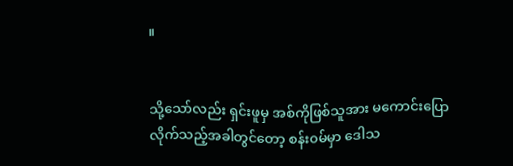။


သို့သော်လည်း ရှင်းဖူမှ အစ်ကိုဖြစ်သူအား မကောင်းပြောလိုက်သည့်အခါတွင်တော့ စန်း၀မ်မှာ ဒေါသ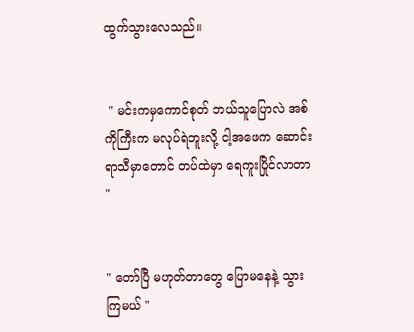ထွက်သွားလေသည်။


 " မင်းကမှကောင်စုတ် ဘယ်သူပြောလဲ အစ်ကိုကြီးက မလုပ်ရဲဘူးလို့ ငါ့အဖေက ဆောင်းရာသီမှာတောင် တပ်ထဲမှာ ရေကူးပြိုင်လာတာ "


" တော်ပြီ မဟုတ်တာတွေ ပြောမနေနဲ့ သွားကြမယ် "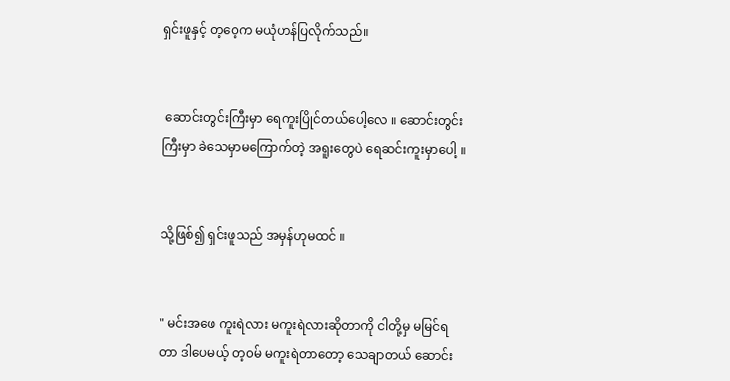ရှင်းဖူနှင့် တ့၀ေ့က မယုံဟန်ပြလိုက်သည်။


 ဆောင်းတွင်းကြီးမှာ ရေကူးပြိုင်တယ်ပေါ့လေ ။ ဆောင်းတွင်းကြီးမှာ ခဲသေမှာမကြောက်တဲ့ အရူးတွေပဲ ရေဆင်းကူးမှာပေါ့ ။


သို့ဖြစ်၍ ရှင်းဖူသည် အမှန်ဟုမထင် ။


" မင်းအဖေ ကူးရဲလား မကူးရဲလားဆိုတာကို ငါတို့မှ မမြင်ရတာ ဒါပေမယ့် တ့၀မ် မကူးရဲတာတော့ သေချာတယ် ဆောင်း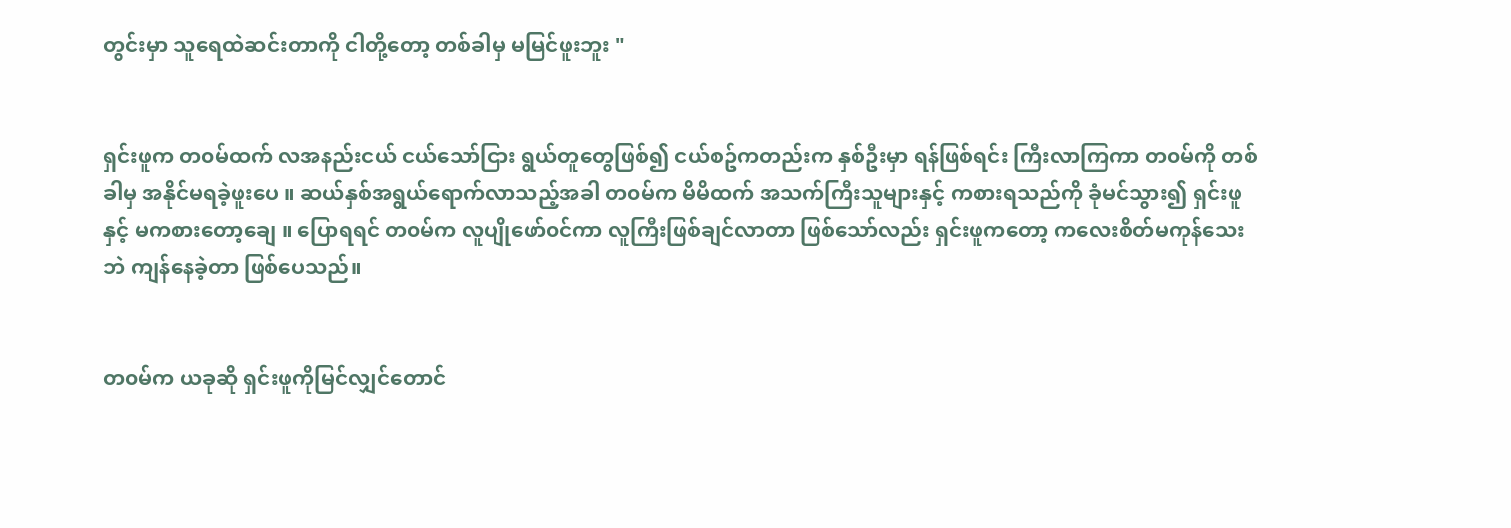တွင်းမှာ သူရေထဲဆင်းတာကို ငါတို့တော့ တစ်ခါမှ မမြင်ဖူးဘူး "


ရှင်းဖူက တ၀မ်ထက် လအနည်းငယ် ငယ်သော်ငြား ရွယ်တူတွေဖြစ်၍ ငယ်စဥ်ကတည်းက နှစ်ဦးမှာ ရန်ဖြစ်ရင်း ကြီးလာကြကာ တ၀မ်ကို တစ်ခါမှ အနိုင်မရခဲ့ဖူးပေ ။ ဆယ်နှစ်အရွယ်ရောက်လာသည့်အခါ တ၀မ်က မိမိထက် အသက်ကြီးသူများနှင့် ကစားရသည်ကို ခုံမင်သွား၍ ရှင်းဖူနှင့် မကစားတော့ချေ ။ ပြောရရင် တ၀မ်က လူပျိုဖော်၀င်ကာ လူကြီးဖြစ်ချင်လာတာ ဖြစ်သော်လည်း ရှင်းဖူကတော့ ကလေးစိတ်မကုန်သေးဘဲ ကျန်နေခဲ့တာ ဖြစ်ပေသည်။


တ၀မ်က ယခုဆို ရှင်းဖူကိုမြင်လျှင်တောင်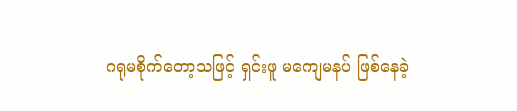ဂရုမစိုက်တော့သဖြင့် ရှင်းဖူ မကျေမနပ် ဖြစ်နေခဲ့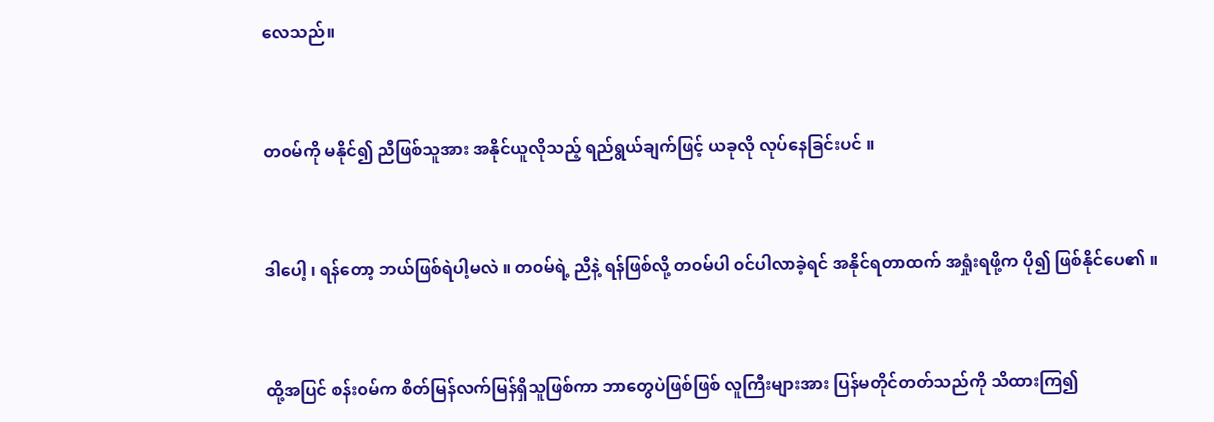လေသည်။


တ၀မ်ကို မနိုင်၍ ညီဖြစ်သူအား အနိုင်ယူလိုသည့် ရည်ရွယ်ချက်ဖြင့် ယခုလို လုပ်နေခြင်းပင် ။


ဒါပေါ့ ၊ ရန်တော့ ဘယ်ဖြစ်ရဲပါ့မလဲ ။ တ၀မ်ရဲ့ ညီနဲ့ ရန်ဖြစ်လို့ တ၀မ်ပါ ၀င်ပါလာခဲ့ရင် အနိုင်ရတာထက် အရှုံးရဖို့က ပို၍ ဖြစ်နိုင်ပေ၏ ။


ထို့အပြင် စန်း၀မ်က စိတ်မြန်လက်မြန်ရှိသူဖြစ်ကာ ဘာတွေပဲဖြစ်ဖြစ် လူကြီးများအား ပြန်မတိုင်တတ်သည်ကို သိထားကြ၍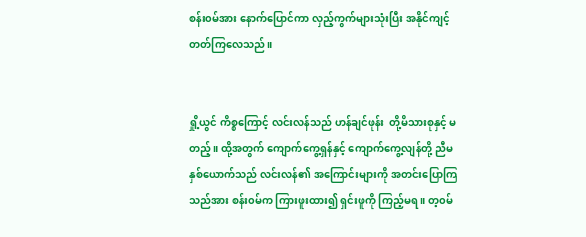စန်း၀မ်အား နောက်ပြောင်ကာ လှည့်ကွက်များသုံးပြီး အနိုင်ကျင့်တတ်ကြလေသည်။


ရှို့ယွင် ကိစ္စကြောင့် လင်းလန်သည် ဟန်ချင်ဖုန်း  တို့မိသားစုနှင့် မတည့်။ ထို့အတွက် ကျောက်ကွေ့ရှန်နှင့် ကျောက်ကွေ့လျန်တို့ ညီမနှစ်ယောက်သည် လင်းလန်၏ အကြောင်းများကို အတင်းပြောကြသည်အား စန်း၀မ်က ကြားဖူးထား၍ ရှင်းဖူကို ကြည့်မရ ။ တ့၀မ်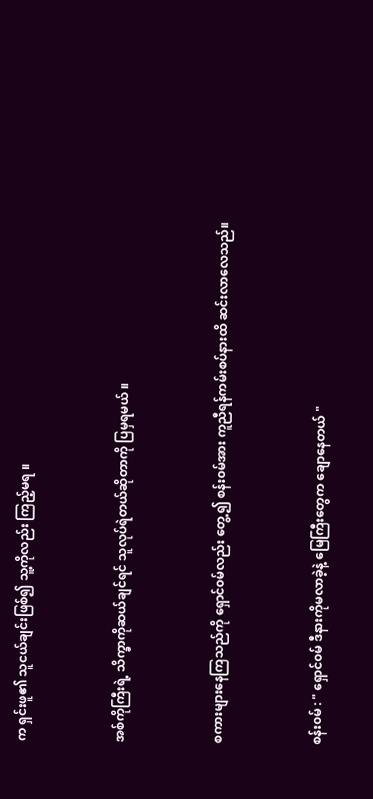က ရှင်းဖူ၏ သူငယ်ချင်းဖြစ်၍ သူ့ကိုလည်း ကြည့်မရ ။


အစ်ကိုကြီးရဲ့ သိက္ခာကိုဆယ်ချင်ရင် သူလုပ်ရဲတယ်ဆိုတာကို ပြမှရမယ် ။


စကားများနေကြသည်ကို ရှောင်၀မ်လည်း တွေ့၍ စန်း၀မ်အား ကူညီရန်ကမ်းစပ်နားထိ ဆင်းလာလေသည်။


စန်း၀မ် : " ရှောင်၀မ် ဒီနားကိုမလာခဲ့နဲ့ မြေကြီးတွေက ချောနေတယ် "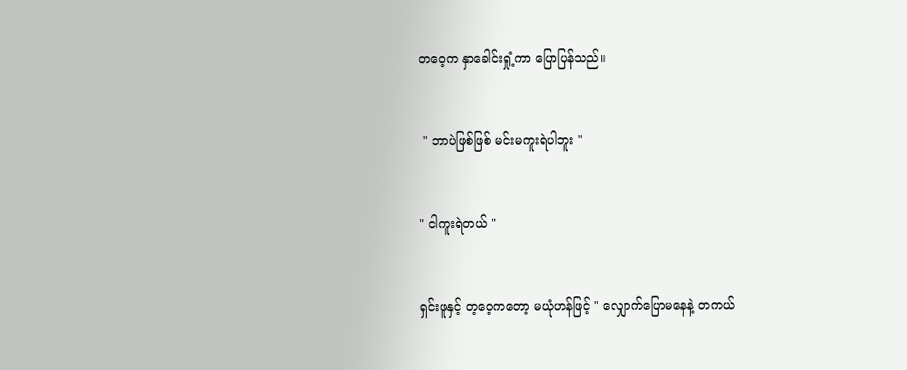တဝေ့က နှာခေါင်းရှုံ့ကာ ပြောပြန်သည်။


 " ဘာပဲဖြစ်ဖြစ် မင်းမကူးရဲပါဘူး "


" ငါကူးရဲတယ် "


ရှင်းဖူနှင့် တ့ဝေ့ကတော့ မယုံဟန်ဖြင့် " လျှောက်ပြောမနေနဲ့ တကယ်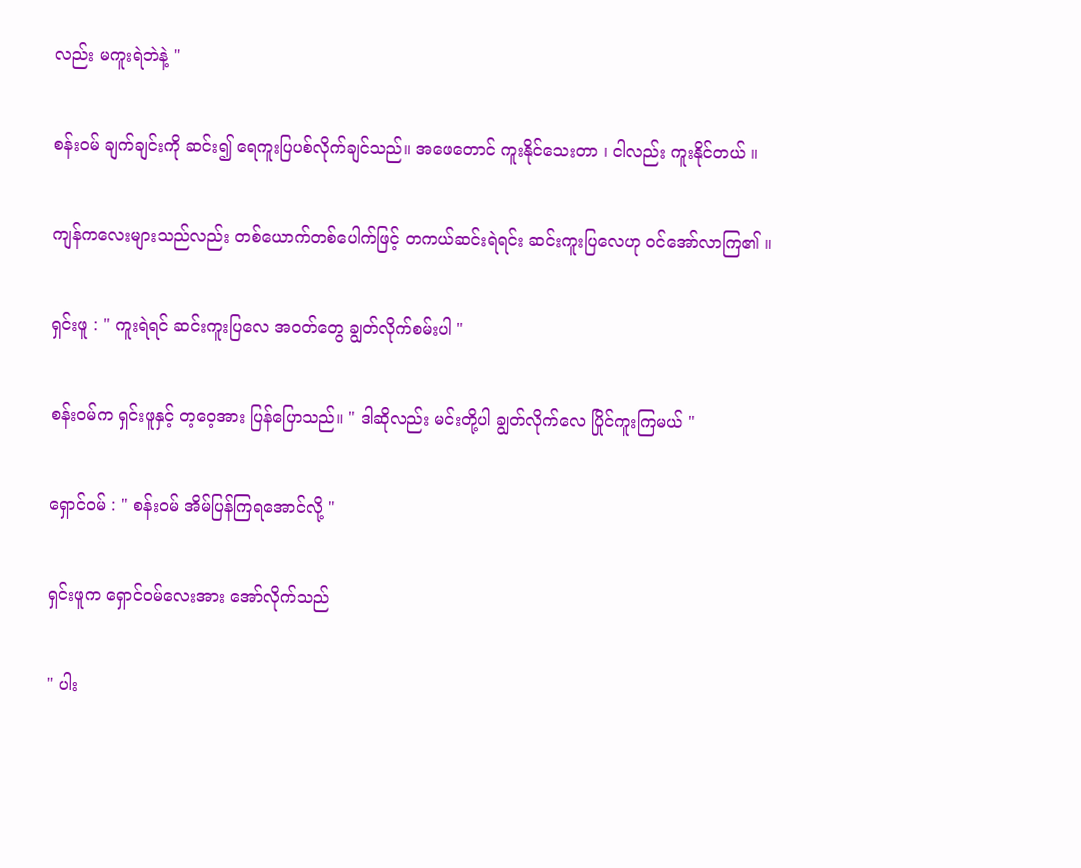လည်း မကူးရဲဘဲနဲ့ "


စန်း၀မ် ချက်ချင်းကို ဆင်း၍ ရေကူးပြပစ်လိုက်ချင်သည်။ အဖေတောင် ကူးနိုင်သေးတာ ၊ ငါလည်း ကူးနိုင်တယ် ။


ကျန်ကလေးများသည်လည်း တစ်ယောက်တစ်ပေါက်ဖြင့် တကယ်ဆင်းရဲရင်း ဆင်းကူးပြလေဟု ၀င်အော်လာကြ၏ ။


ရှင်းဖူ : " ကူးရဲရင် ဆင်းကူးပြလေ အ၀တ်တွေ ချွတ်လိုက်စမ်းပါ "


စန်း၀မ်က ရှင်းဖူနှင့် တ့ဝေ့အား ပြန်ပြောသည်။ " ဒါဆိုလည်း မင်းတို့ပါ ချွတ်လိုက်လေ ပြိုင်ကူးကြမယ် "


ရှောင်၀မ် : " စန်း၀မ် အိမ်ပြန်ကြရအောင်လို့ "


ရှင်းဖူက ရှောင်၀မ်လေးအား အော်လိုက်သည်


" ပါး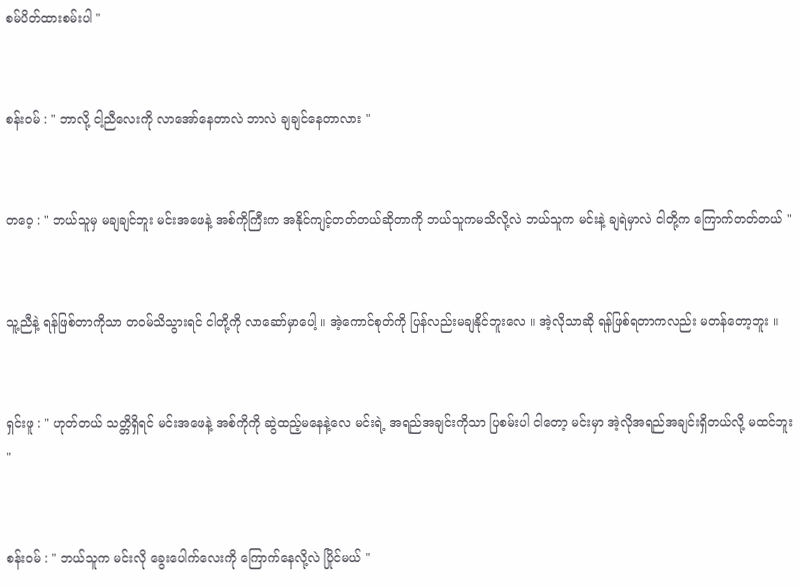စမ်ပိတ်ထားစမ်းပါ "


စန်း၀မ် : " ဘာလို့ ငါ့ညီလေးကို လာအော်နေတာလဲ ဘာလဲ ချချင်နေတာလား "


တဝေ့ : " ဘယ်သူမှ မချချင်ဘူး မင်းအဖေနဲ့ အစ်ကိုကြီးက အနိုင်ကျင့်တတ်တယ်ဆိုတာကို ဘယ်သူကမသိလို့လဲ ဘယ်သူက မင်းနဲ့ ချရဲမှာလဲ ငါတို့က ကြောက်တတ်တယ် "


သူ့ညီနဲ့ ရန်ဖြစ်တာကိုသာ တ၀မ်သိသွားရင် ငါတို့ကို လာဆော်မှာပေါ့ ။ အဲ့ကောင်စုတ်ကို ပြန်လည်းမချနိုင်ဘူးလေ ။ အဲ့လိုသာဆို ရန်ဖြစ်ရတာကလည်း မတန်တော့ဘူး ။


ရှင်းဖူ : " ဟုတ်တယ် သတ္တိရှိရင် မင်းအဖေနဲ့ အစ်ကိုကို ဆွဲထည့်မနေနဲ့လေ မင်းရဲ့ အရည်အချင်းကိုသာ ပြစမ်းပါ ငါတော့ မင်းမှာ အဲ့လိုအရည်အချင်းရှိတယ်လို့ မထင်ဘူး "


စန်း၀မ် : " ဘယ်သူက မင်းလို ခွေးပေါက်လေးကို ကြောက်နေလို့လဲ ပြိုင်မယ် "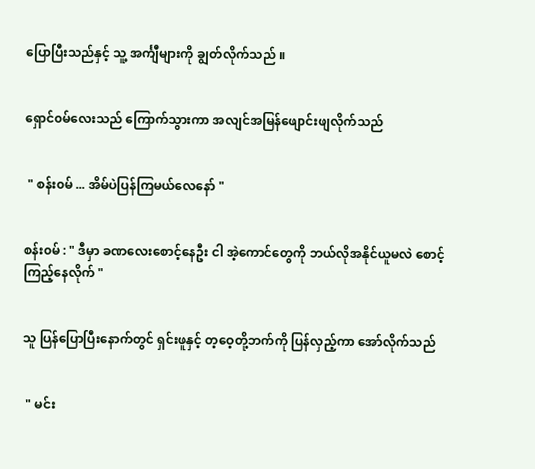ပြောပြီးသည်နှင့် သူ့ အင်္ကျီများကို ချွတ်လိုက်သည် ။


ရှောင်၀မ်လေးသည် ကြောက်သွားကာ အလျင်အမြန်ဖျောင်းဖျလိုက်သည်


 " စန်း၀မ် ... အိမ်ပဲပြန်ကြမယ်လေနော် "


စန်း၀မ် : " ဒီမှာ ခဏလေးစောင့်နေဦး ငါ အဲ့ကောင်တွေကို ဘယ်လိုအနိုင်ယူမလဲ စောင့်ကြည့်နေလိုက် "


သူ ပြန်ပြောပြီးနောက်တွင် ရှင်းဖူနှင့် တ့ဝေ့တို့ဘက်ကို ပြန်လှည့်ကာ အော်လိုက်သည်


 " မင်း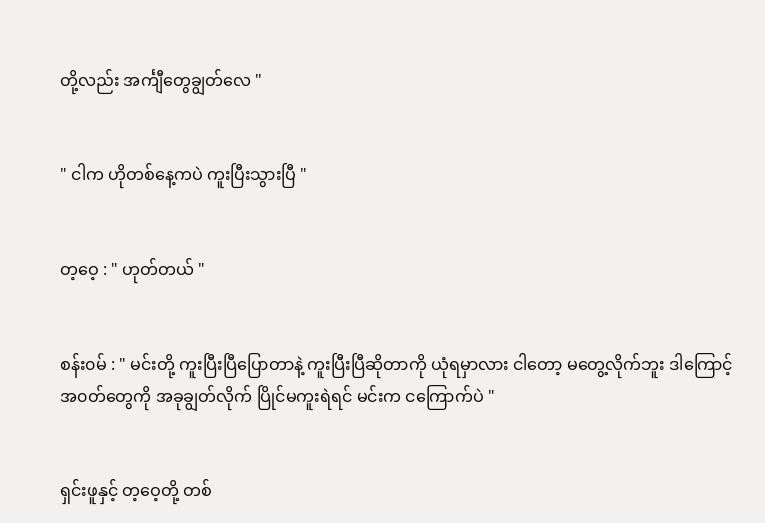တို့လည်း အင်္ကျီတွေချွတ်လေ "


" ငါက ဟိုတစ်နေ့ကပဲ ကူးပြီးသွားပြီ "


တ့ဝေ့ : " ဟုတ်တယ် "


စန်း၀မ် : " မင်းတို့ ကူးပြီးပြီပြောတာနဲ့ ကူးပြီးပြီဆိုတာကို ယုံရမှာလား ငါတော့ မတွေ့လိုက်ဘူး ဒါကြောင့် အ၀တ်တွေကို အခုချွတ်လိုက် ပြိုင်မကူးရဲရင် မင်းက ငကြောက်ပဲ "


ရှင်းဖူနှင့် တ့ဝေ့တို့ တစ်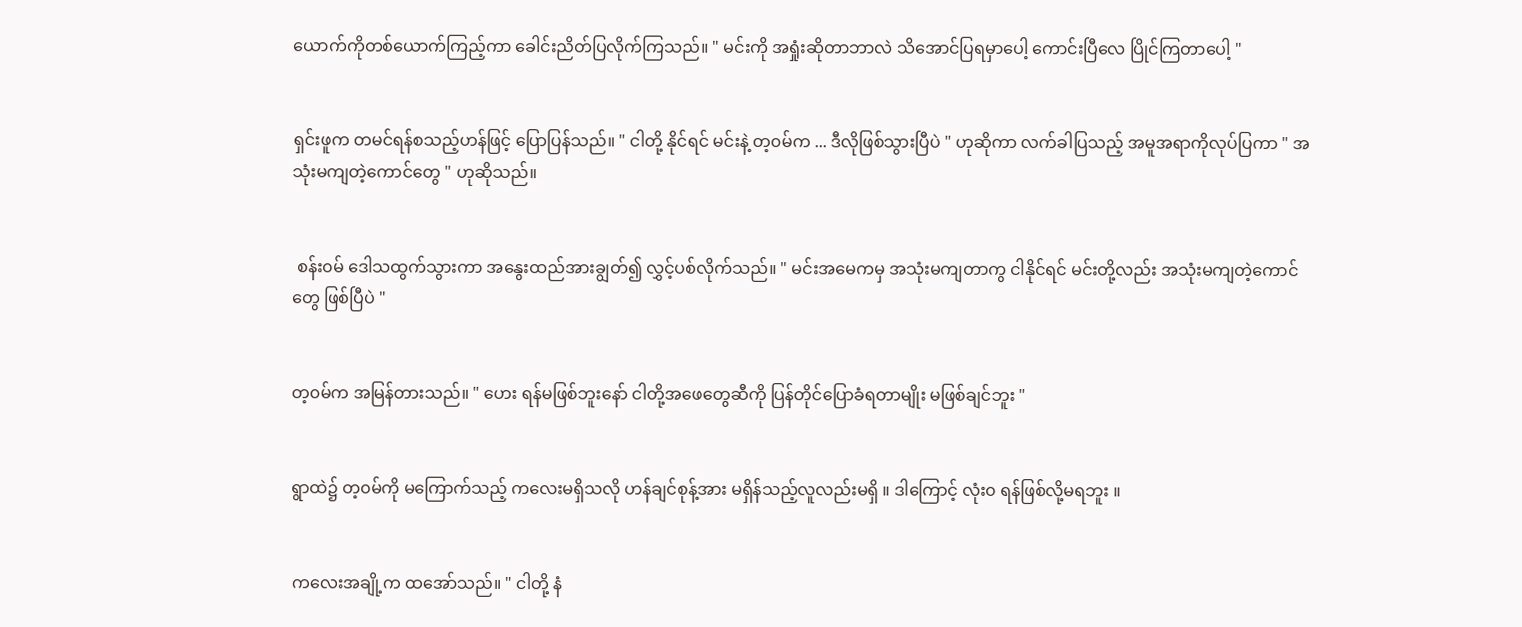ယောက်ကိုတစ်ယောက်ကြည့်ကာ ခေါင်းညိတ်ပြလိုက်ကြသည်။ " မင်းကို အရှုံးဆိုတာဘာလဲ သိအောင်ပြရမှာပေါ့ ကောင်းပြီလေ ပြိုင်ကြတာပေါ့ "


ရှင်းဖူက တမင်ရန်စသည့်ဟန်ဖြင့် ပြောပြန်သည်။ " ငါတို့ နိုင်ရင် မင်းနဲ့ တ့၀မ်က ... ဒီလိုဖြစ်သွားပြီပဲ " ဟုဆိုကာ လက်ခါပြသည့် အမူအရာကိုလုပ်ပြကာ " အသုံးမကျတဲ့ကောင်တွေ " ဟုဆိုသည်။


 စန်း၀မ် ဒေါသထွက်သွားကာ အနွေးထည်အားချွတ်၍ လွှင့်ပစ်လိုက်သည်။ " မင်းအမေကမှ အသုံးမကျတာကွ ငါနိုင်ရင် မင်းတို့လည်း အသုံးမကျတဲ့ကောင်တွေ ဖြစ်ပြီပဲ "


တ့၀မ်က အမြန်တားသည်။ " ဟေး ရန်မဖြစ်ဘူးနော် ငါတို့အဖေတွေဆီကို ပြန်တိုင်ပြောခံရတာမျိုး မဖြစ်ချင်ဘူး "


ရွာထဲ၌ တ့၀မ်ကို မကြောက်သည့် ကလေးမရှိသလို ဟန်ချင်စုန့်အား မရှိန်သည့်လူလည်းမရှိ ။ ဒါကြောင့် လုံး၀ ရန်ဖြစ်လို့မရဘူး ။


ကလေးအချို့က ထအော်သည်။ " ငါတို့ နံ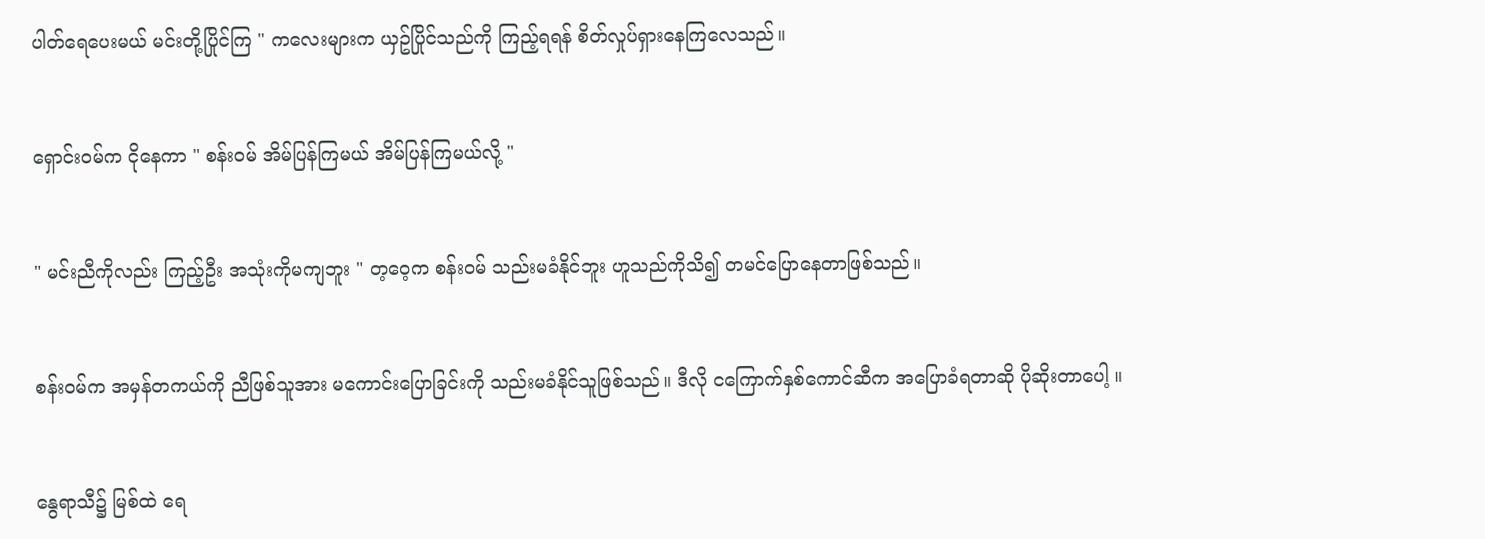ပါတ်ရေပေးမယ် မင်းတို့ပြိုင်ကြ " ကလေးများက ယှဥ်ပြိုင်သည်ကို ကြည့်ရရန် စိတ်လှုပ်ရှားနေကြလေသည်။


ရှောင်း၀မ်က ငိုနေကာ " စန်း၀မ် အိမ်ပြန်ကြမယ် အိမ်ပြန်ကြမယ်လို့ "


" မင်းညီကိုလည်း ကြည့်ဦး အသုံးကိုမကျဘူး " တ့ဝေ့က စန်း၀မ် သည်းမခံနိုင်ဘူး ဟူသည်ကိုသိ၍ တမင်ပြောနေတာဖြစ်သည်။


စန်း၀မ်က အမှန်တကယ်ကို ညီဖြစ်သူအား မကောင်းပြောခြင်းကို သည်းမခံနိုင်သူဖြစ်သည်။ ဒီလို ငကြောက်နှစ်ကောင်ဆီက အပြောခံရတာဆို ပိုဆိုးတာပေါ့ ။


နွေရာသီ၌ မြစ်ထဲ ရေ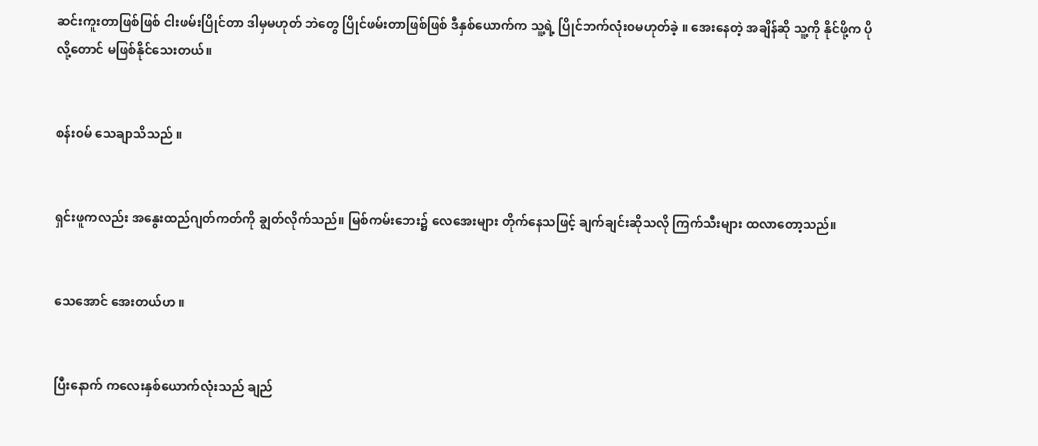ဆင်းကူးတာဖြစ်ဖြစ် ငါးဖမ်းပြိုင်တာ ဒါမှမဟုတ် ဘဲတွေ ပြိုင်ဖမ်းတာဖြစ်ဖြစ် ဒီနှစ်ယောက်က သူ့ရဲ့ ပြိုင်ဘက်လုံး၀မဟုတ်ခဲ့ ။ အေးနေတဲ့ အချိန်ဆို သူ့ကို နိုင်ဖို့က ပိုလို့တောင် မဖြစ်နိုင်သေးတယ်။


စန်း၀မ် သေချာသိသည် ။


ရှင်းဖူကလည်း အနွေးထည်ဂျတ်ကတ်ကို ချွတ်လိုက်သည်။ မြစ်ကမ်းဘေး၌ လေအေးများ တိုက်နေသဖြင့် ချက်ချင်းဆိုသလို ကြက်သီးများ ထလာတော့သည်။


သေအောင် အေးတယ်ဟ ။


ပြီးနောက် ကလေးနှစ်ယောက်လုံးသည် ချည်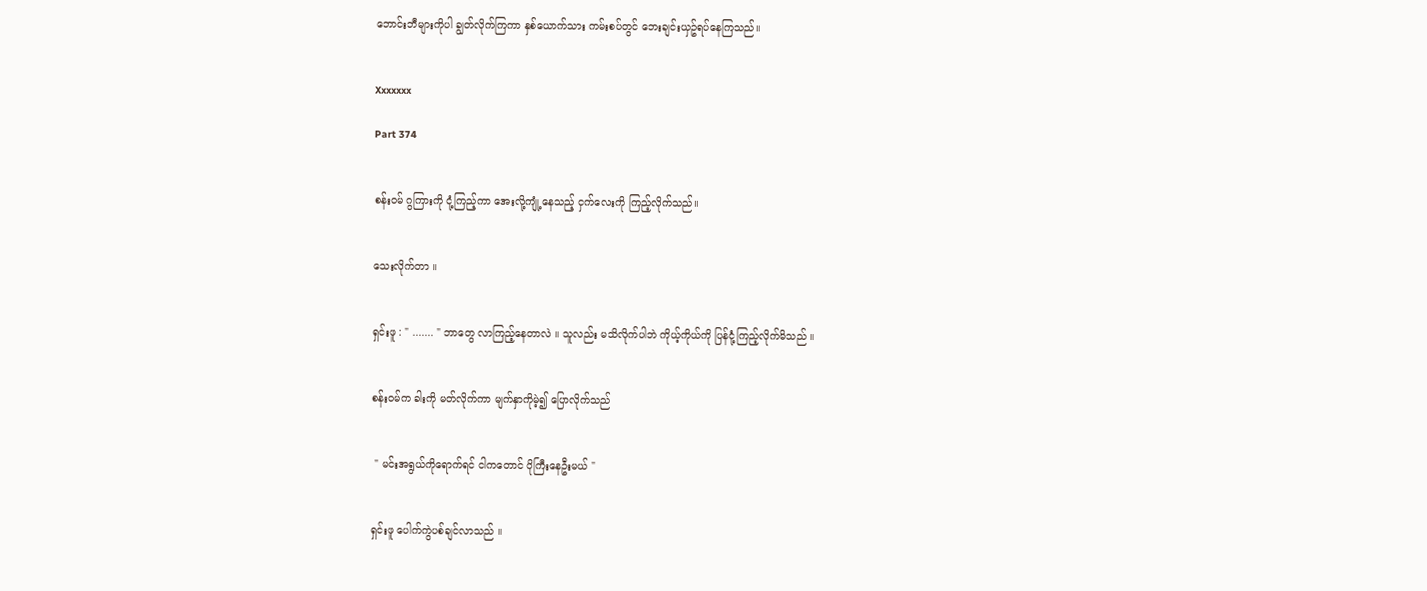ဘောင်းဘီများကိုပါ ချွတ်လိုက်ကြကာ နှစ်ယောက်သား ကမ်းစပ်တွင် ဘေးချင်းယှဥ်ရပ်နေကြသည်။


Xxxxxxx

Part 374


စန်း၀မ် ဂွကြားကို ငုံ့ကြည့်ကာ အေးလို့ကျုံ့နေသည့် ငှက်လေးကို ကြည့်လိုက်သည်။


သေးလိုက်တာ ။


ရှင်းဖူ : " ....... " ဘာတွေ လာကြည့်နေတာလဲ ။ သူလည်း မသိလိုက်ပါဘဲ ကိုယ့်ကိုယ်ကို ပြန်ငုံ့ကြည့်လိုက်မိသည် ။


စန်း၀မ်က ခါးကို မတ်လိုက်ကာ မျက်နှာကိုမဲ့၍ ပြောလိုက်သည်


 " မင်းအရွယ်ကိုရောက်ရင် ငါကတောင် ပိုကြီးနေဦးမယ် "


ရှင်းဖူ ပေါက်ကွဲပစ်ချင်လာသည် ။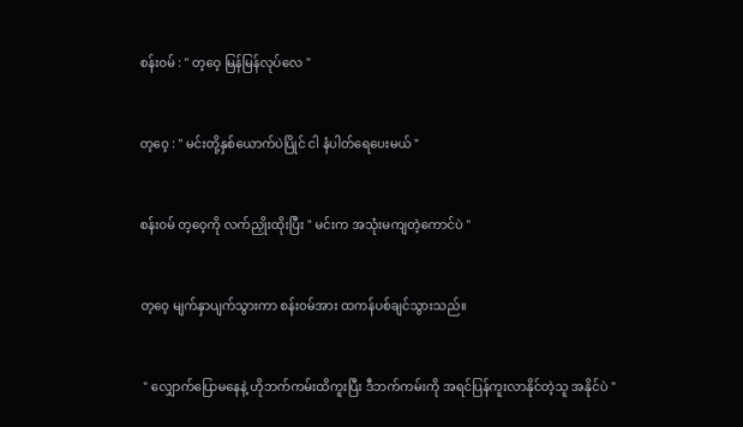စန်း၀မ် : " တ့ဝေ့ မြန်မြန်လုပ်လေ "


တ့ဝေ့ : " မင်းတို့နှစ်ယောက်ပဲပြိုင် ငါ နံပါတ်ရေပေးမယ် "


စန်း၀မ် တ့ဝေ့ကို လက်ညှိုးထိုးပြီး " မင်းက အသုံးမကျတဲ့ကောင်ပဲ "


တ့ဝေ့ မျက်နှာပျက်သွားကာ စန်း၀မ်အား ထကန်ပစ်ချင်သွားသည်။


 " လျှောက်ပြောမနေနဲ့ ဟိုဘက်ကမ်းထိကူးပြီး ဒီဘက်ကမ်းကို အရင်ပြန်ကူးလာနိုင်တဲ့သူ အနိုင်ပဲ "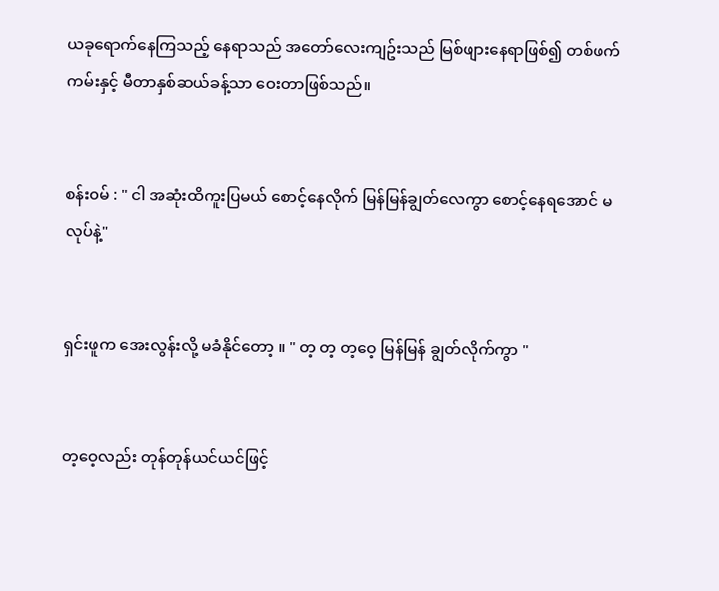ယခုရောက်နေကြသည့် နေရာသည် အတော်လေးကျဥ်းသည် မြစ်ဖျားနေရာဖြစ်၍ တစ်ဖက်ကမ်းနှင့် မီတာနှစ်ဆယ်ခန့်သာ ဝေးတာဖြစ်သည်။


စန်း၀မ် : " ငါ အဆုံးထိကူးပြမယ် စောင့်နေလိုက် မြန်မြန်ချွတ်လေကွာ စောင့်နေရအောင် မလုပ်နဲ့"


ရှင်းဖူက အေးလွန်းလို့ မခံနိုင်တော့ ။ " တ့ တ့ တ့ဝေ့ မြန်မြန် ချွတ်လိုက်ကွာ "


တ့ဝေ့လည်း တုန်တုန်ယင်ယင်ဖြင့်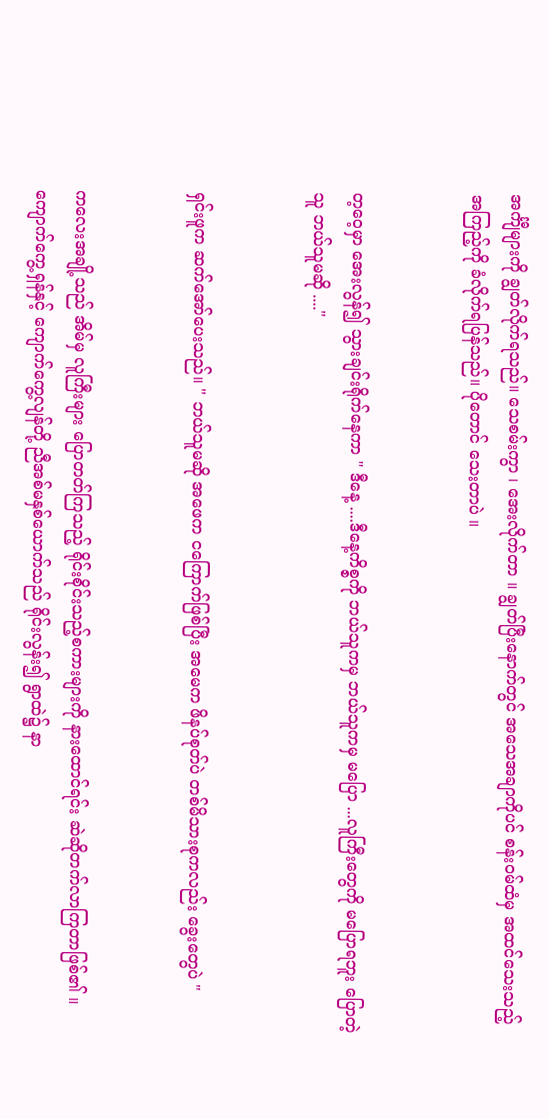အင်္ကျီများကို ချွတ်လိုက်ရသည်။ သေစမ်းကွာ ၊ အေးလိုက်တာ ။ ချွတ်ပြီးနောက်တွင် အသေအချာကိုပင် စန်း၀မ်ထံမှ အထင်သေးသည့်အကြည့်ကို ခံလိုက်ရပြန်သည်။ ပိုတောင် သေးတာပဲ ။


တ့ဝေ့မှာ အေးလွန်၍ သွားချင်းရိုက်နေကာ " ဒီနေ့ ....ဒီနေ့ကိစ္စကို ဘယ်သူကမှ ဘယ်သူကမှ မပြော ...လူကြီးတွေကို မပြောရဘူး ပြောတဲ့သူ ဘယ်သူမဆို ...."


ရှင်းဖူက ဆက်အော်ပေးသည်။ " ဘယ်သူမဆို အဖေက ငကြောက်ဖြစ်ပြီး အမေက ဖိနပ်စုတ်ပဲ တစ်မိသားစုကလည်း ခွေးတွေပဲ "


ကလေးအချို့သည် အိမ်မှ လူကြီးများ ပြောတတ်ကြသည့် ရိုင်းစိုင်းသည့်စကားများကို နားထောင်ရင်း ဆဲဆိုတက်လာကြတာဖြစ်၏ ။ ကျောက်ကွေ့ရှန်နှင့် ကျောက်ကွေ့လျန်တို့ ညီအစ်မနှစ်ယောက်သည် ရိုင်းလွန်း၍ ရွာထဲ၌ နာ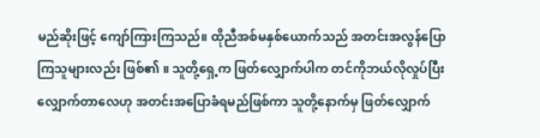မည်ဆိုးဖြင့် ကျော်ကြားကြသည်။ ထိုညီအစ်မနှစ်ယောက်သည် အတင်းအလွန်ပြောကြသူများလည်း ဖြစ်၏ ။ သူတို့ရှေ့က ဖြတ်လျှောက်ပါက တင်ကိုဘယ်လိုလှုပ်ပြီးလျှောက်တာလေဟု အတင်းအပြောခံရမည်ဖြစ်ကာ သူတို့နောက်မှ ဖြတ်လျှောက်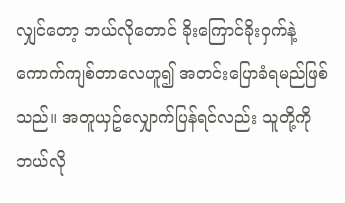လျှင်တော့ ဘယ်လိုတောင် ခိုးကြောင်ခိုး၀ှက်နဲ့ ကောက်ကျစ်တာလေဟူ၍ အတင်းပြောခံရမည်ဖြစ်သည်။ အတူယှဥ်လျှောက်ပြန်ရင်လည်း သူတို့ကို ဘယ်လို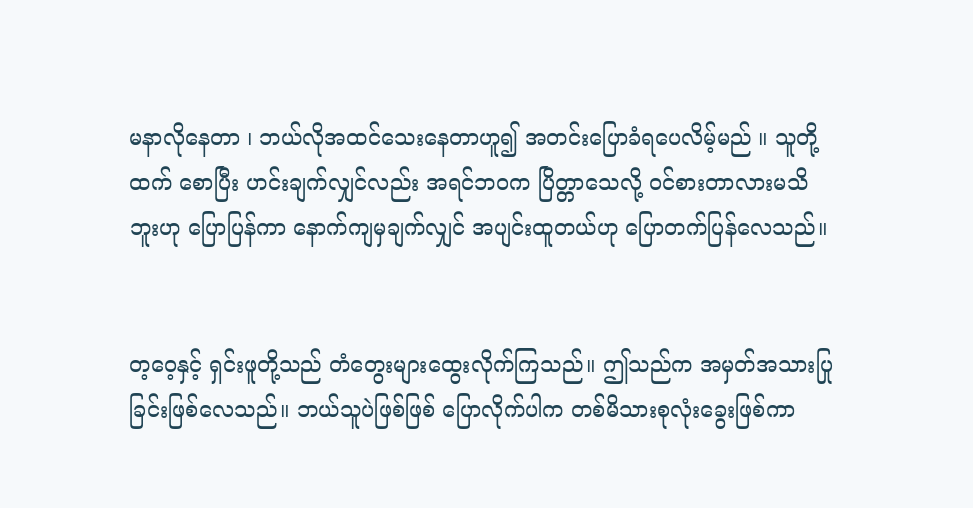မနာလိုနေတာ ၊ ဘယ်လိုအထင်သေးနေတာဟူ၍ အတင်းပြောခံရပေလိမ့်မည် ။ သူတို့ထက် စောပြီး ဟင်းချက်လျှင်လည်း အရင်ဘ၀က ပြိတ္တာသေလို့ ၀င်စားတာလားမသိဘူးဟု ပြောပြန်ကာ နောက်ကျမှချက်လျှင် အပျင်းထူတယ်ဟု ပြောတက်ပြန်လေသည်။


တ့ဝေ့နှင့် ရှင်းဖူတို့သည် တံတွေးများထွေးလိုက်ကြသည်။ ဤသည်က အမှတ်အသားပြုခြင်းဖြစ်လေသည်။ ဘယ်သူပဲဖြစ်ဖြစ် ပြောလိုက်ပါက တစ်မိသားစုလုံးခွေးဖြစ်ကာ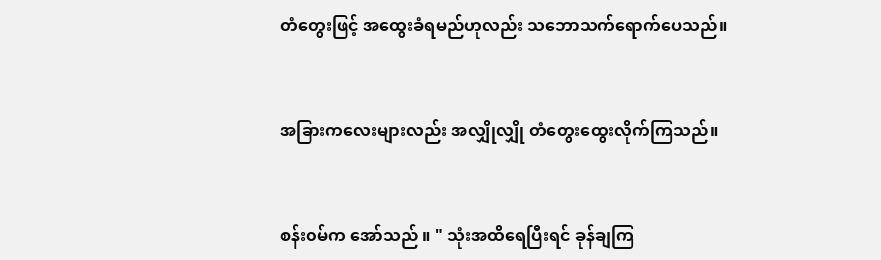တံတွေးဖြင့် အထွေးခံရမည်ဟုလည်း သဘောသက်ရောက်ပေသည်။


အခြားကလေးများလည်း အလျှိုလျှို တံတွေးထွေးလိုက်ကြသည်။


စန်း၀မ်က အော်သည် ။ " သုံးအထိရေပြီးရင် ခုန်ချကြ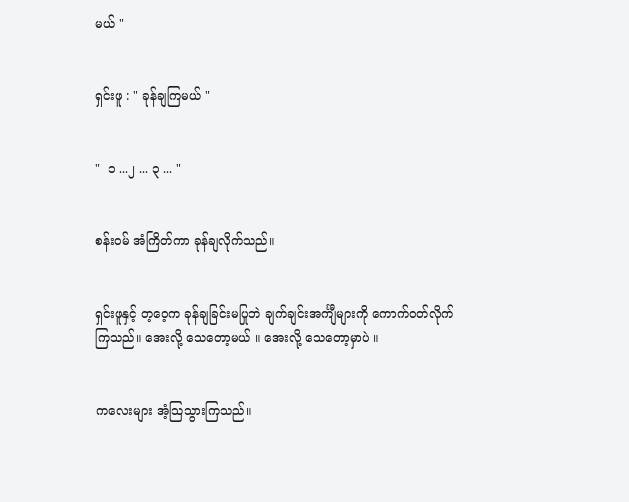မယ် "


ရှင်းဖူ : " ခုန်ချကြမယ် "


"  ၁ ...၂ ... ၃ ... "


စန်း၀မ် အံကြိတ်ကာ ခုန်ချလိုက်သည်။


ရှင်းဖူနှင့် တ့ဝေ့က ခုန်ချခြင်းမပြုဘဲ ချက်ချင်းအင်္ကျီများကို ကောက်၀တ်လိုက်ကြသည်။ အေးလို့ သေတော့မယ် ။ အေးလို့ သေတော့မှာပဲ ။


ကလေးများ အံ့သြသွားကြသည်။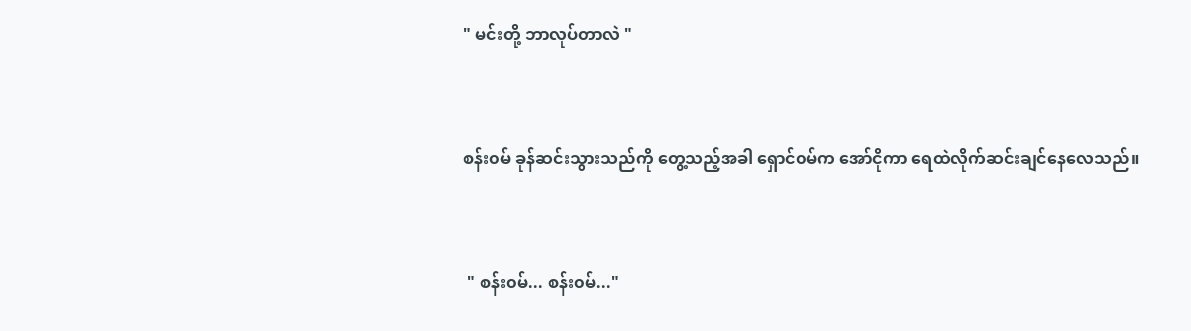" မင်းတို့ ဘာလုပ်တာလဲ "


စန်း၀မ် ခုန်ဆင်းသွားသည်ကို တွေ့သည့်အခါ ရှောင်၀မ်က အော်ငိုကာ ရေထဲလိုက်ဆင်းချင်နေလေသည်။


 " စန်း၀မ်... စန်း၀မ်..."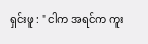ရှင်းဖူ : " ငါက အရင်က ကူး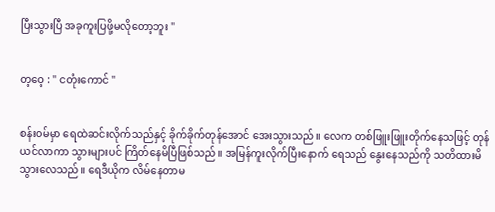ပြီးသွားပြီ အခုကူးပြဖို့မလိုတော့ဘူး "


တ့ဝေ့ : " ငတုံးကောင် "


စန်း၀မ်မှာ ရေထဲဆင်းလိုက်သည်နှင့် ခိုက်ခိုက်တုန်အောင် အေးသွားသည်။ လေက တစ်ဖြူးဖြူးတိုက်နေသဖြင့် တုန်ယင်လာကာ သွားများပင် ကြိတ်နေမိပြီဖြစ်သည်။ အမြန်ကူးလိုက်ပြီးနောက် ရေသည် နွေးနေသည်ကို သတိထားမိသွားလေသည်။ ရေဒီယိုက လိမ်နေတာမ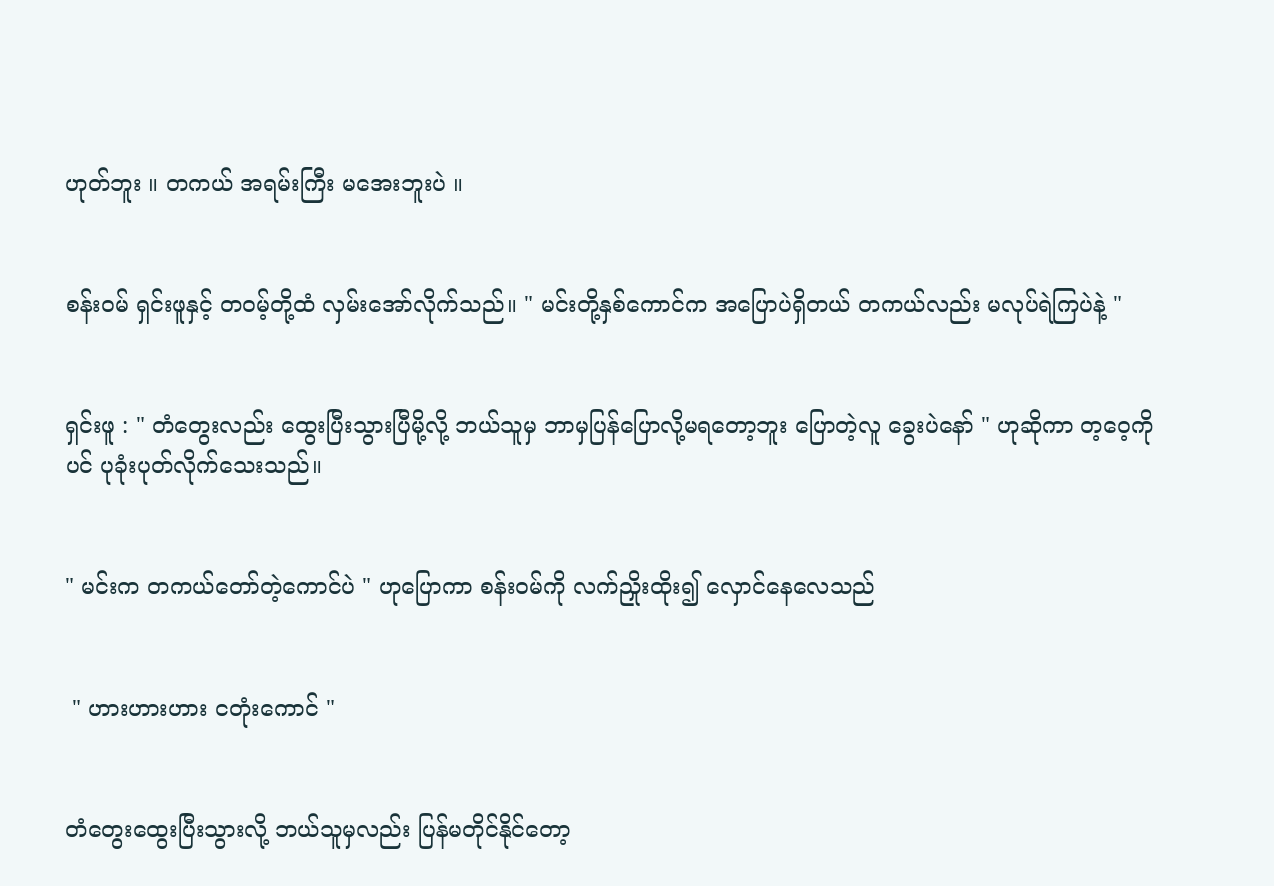ဟုတ်ဘူး ။ တကယ် အရမ်းကြီး မအေးဘူးပဲ ။


စန်း၀မ် ရှင်းဖူနှင့် တ၀မ့်တို့ထံ လှမ်းအော်လိုက်သည်။ " မင်းတို့နှစ်ကောင်က အပြောပဲရှိတယ် တကယ်လည်း မလုပ်ရဲကြပဲနဲ့ "


ရှင်းဖူ : " တံတွေးလည်း ထွေးပြီးသွားပြီမို့လို့ ဘယ်သူမှ ဘာမှပြန်ပြောလို့မရတော့ဘူး ပြောတဲ့လူ ခွေးပဲနော် " ဟုဆိုကာ တ့ဝေ့ကိုပင် ပုခုံးပုတ်လိုက်သေးသည်။


" မင်းက တကယ်တော်တဲ့ကောင်ပဲ " ဟုပြောကာ စန်း၀မ်ကို လက်ညှိုးထိုး၍ လှောင်နေလေသည်


 " ဟားဟားဟား ငတုံးကောင် "


တံတွေးထွေးပြီးသွားလို့ ဘယ်သူမှလည်း ပြန်မတိုင်နိုင်တော့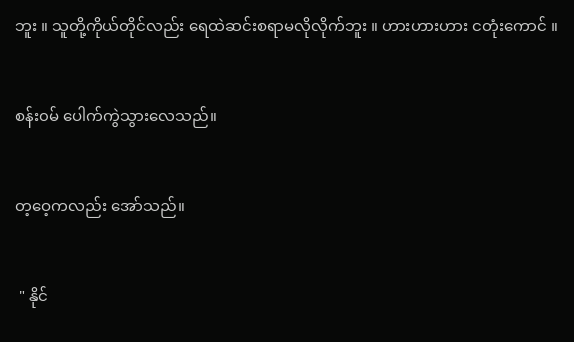ဘူး ။ သူတို့ကိုယ်တိုင်လည်း ရေထဲဆင်းစရာမလိုလိုက်ဘူး ။ ဟားဟားဟား ငတုံးကောင် ။


စန်း၀မ် ပေါက်ကွဲသွားလေသည်။


တ့ဝေ့ကလည်း အော်သည်။


 " နိုင်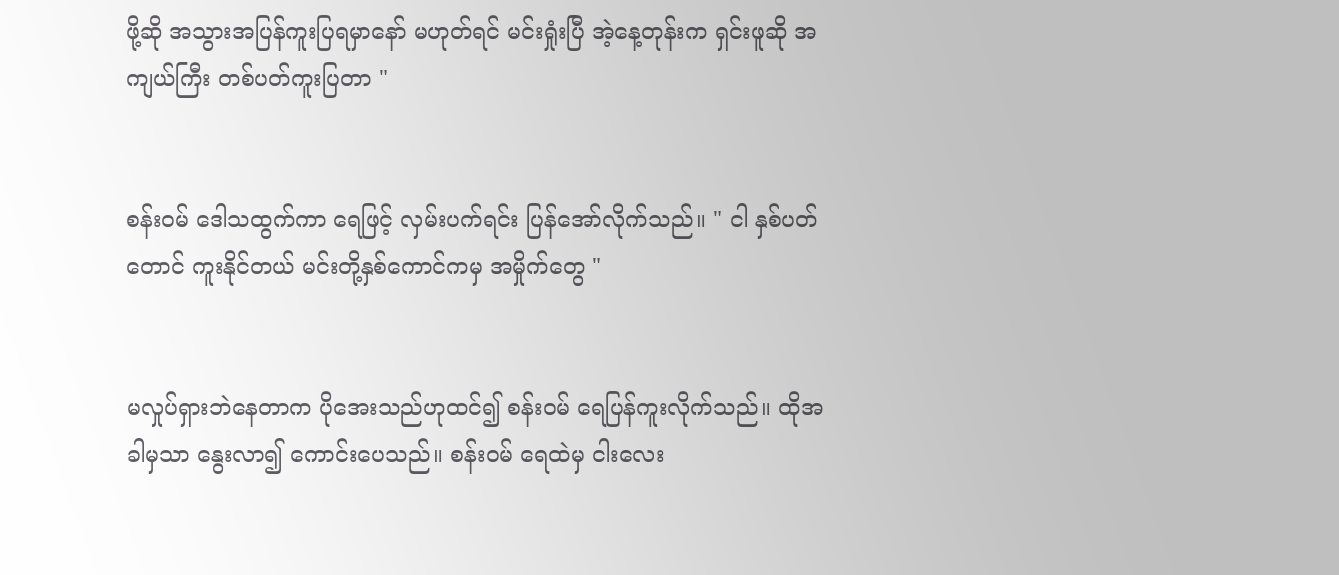ဖို့ဆို အသွားအပြန်ကူးပြရမှာနော် မဟုတ်ရင် မင်းရှုံးပြီ အဲ့နေ့တုန်းက ရှင်းဖူဆို အကျယ်ကြီး တစ်ပတ်ကူးပြတာ "


စန်း၀မ် ဒေါသထွက်ကာ ရေဖြင့် လှမ်းပက်ရင်း ပြန်အော်လိုက်သည်။ " ငါ နှစ်ပတ်တောင် ကူးနိုင်တယ် မင်းတို့နှစ်ကောင်ကမှ အမှိုက်တွေ "


မလှုပ်ရှားဘဲနေတာက ပိုအေးသည်ဟုထင်၍ စန်း၀မ် ရေပြန်ကူးလိုက်သည်။ ထိုအခါမှသာ နွေးလာ၍ ကောင်းပေသည်။ စန်း၀မ် ရေထဲမှ ငါးလေး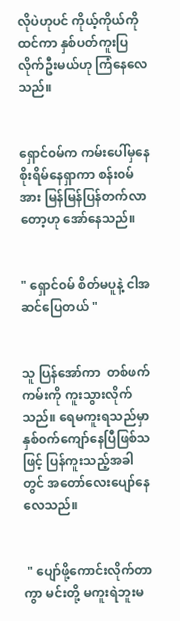လိုပဲဟုပင် ကိုယ့်ကိုယ်ကိုထင်ကာ နှစ်ပတ်ကူးပြလိုက်ဦးမယ်ဟု ကြံနေလေသည်။


ရှောင်၀မ်က ကမ်းပေါ်မှနေ စိုးရိမ်နေရှာကာ စန်း၀မ်အား မြန်မြန်ပြန်တက်လာတော့ဟု အော်နေသည်။


" ရှောင်၀မ် စိတ်မပူနဲ့ ငါအဆင်ပြေတယ် "


သူ ပြန်အော်ကာ  တစ်ဖက်ကမ်းကို ကူးသွားလိုက်သည်။ ရေမကူးရသည်မှာ နှစ်၀က်ကျော်နေပြီဖြစ်သဖြင့် ပြန်ကူးသည့်အခါတွင် အတော်လေးပျော်နေလေသည်။


 " ပျော်ဖို့ကောင်းလိုက်တာကွာ မင်းတို့ မကူးရဲဘူးမ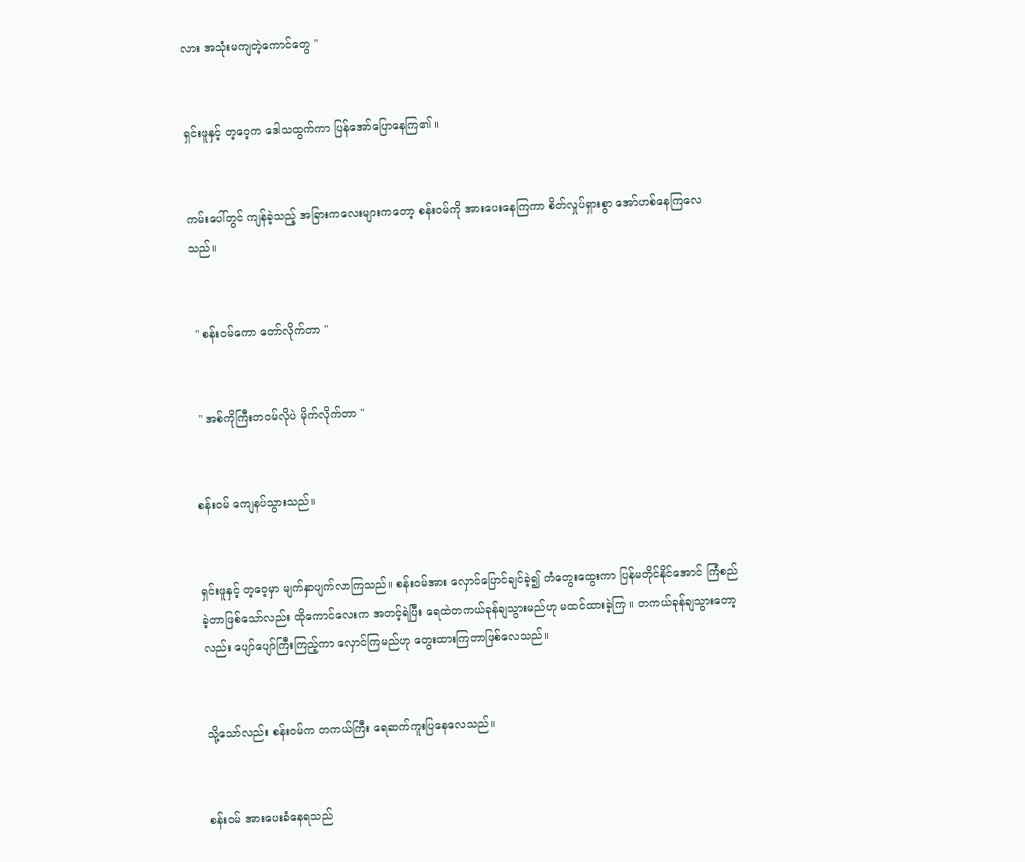လား အသုံးမကျတဲ့ကောင်တွေ "


ရှင်းဖူနှင့် တ့ဝေ့က ဒေါသထွက်ကာ ပြန်အော်ပြောနေကြ၏ ။


ကမ်းပေါ်တွင် ကျန်ခဲ့သည့် အခြားကလေးများကတော့ စန်း၀မ်ကို အားပေးနေကြကာ စိတ်လှုပ်ရှားစွာ အော်ဟစ်နေကြလေသည်။


 " စန်း၀မ်ကော တော်လိုက်တာ "


 " အစ်ကိုကြီးတ၀မ်လိုပဲ မိုက်လိုက်တာ "


စန်း၀မ် ကျေနပ်သွားသည်။


ရှင်းဖူနှင့် တ့ဝေ့မှာ မျက်နှာပျက်လာကြသည်။ စန်း၀မ်အား လှောင်ပြောင်ချင်ခဲ့၍ တံတွေးထွေးကာ ပြန်မတိုင်နိုင်အောင် ကြံစည်ခဲ့တာဖြစ်သော်လည်း ထိုကောင်လေးက အတင့်ရဲပြီး ရေထဲတကယ်ခုန်ချသွားမည်ဟု မထင်ထားခဲ့ကြ ။ တကယ်ခုန်ချသွားတော့လည်း ပျော်ပျော်ကြီးကြည့်ကာ လှောင်ကြမည်ဟု တွေးထားကြတာဖြစ်လေသည်။


သို့သော်လည်း စန်း၀မ်က တကယ်ကြီး ရေဆက်ကူးပြနေလေသည်။


စန်း၀မ် အားပေးခံနေရသည်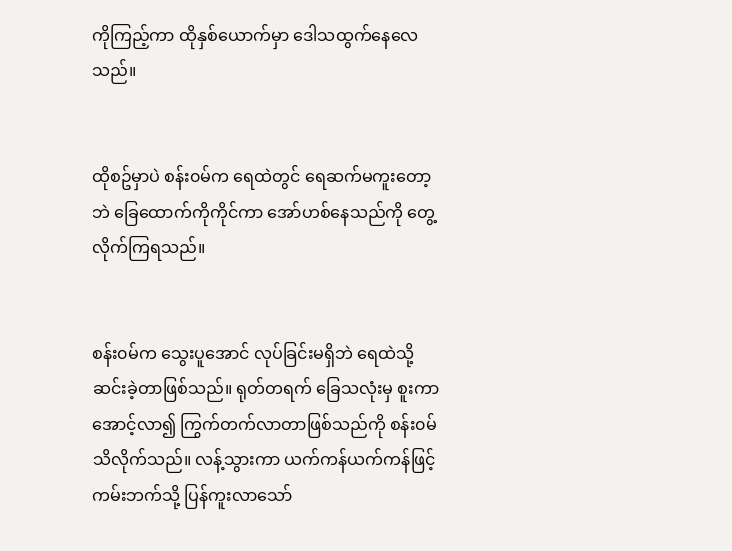ကိုကြည့်ကာ ထိုနှစ်ယောက်မှာ ဒေါသထွက်နေလေသည်။


ထိုစဥ်မှာပဲ စန်း၀မ်က ရေထဲတွင် ရေဆက်မကူးတော့ဘဲ ခြေထောက်ကိုကိုင်ကာ အော်ဟစ်နေသည်ကို တွေ့လိုက်ကြရသည်။


စန်း၀မ်က သွေးပူအောင် လုပ်ခြင်းမရှိဘဲ ရေထဲသို့ ဆင်းခဲ့တာဖြစ်သည်။ ရုတ်တရက် ခြေသလုံးမှ စူးကာအောင့်လာ၍ ကြွက်တက်လာတာဖြစ်သည်ကို စန်း၀မ် သိလိုက်သည်။ လန့်သွားကာ ယက်ကန်ယက်ကန်ဖြင့် ကမ်းဘက်သို့ ပြန်ကူးလာသော်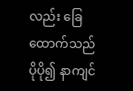လည်း ခြေထောက်သည် ပိုပို၍ နာကျင်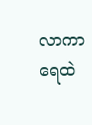လာကာ ရေထဲ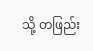သို့ တဖြည်း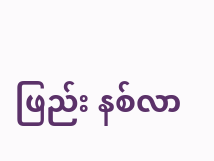ဖြည်း နစ်လာ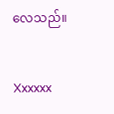လေသည်။


Xxxxxx